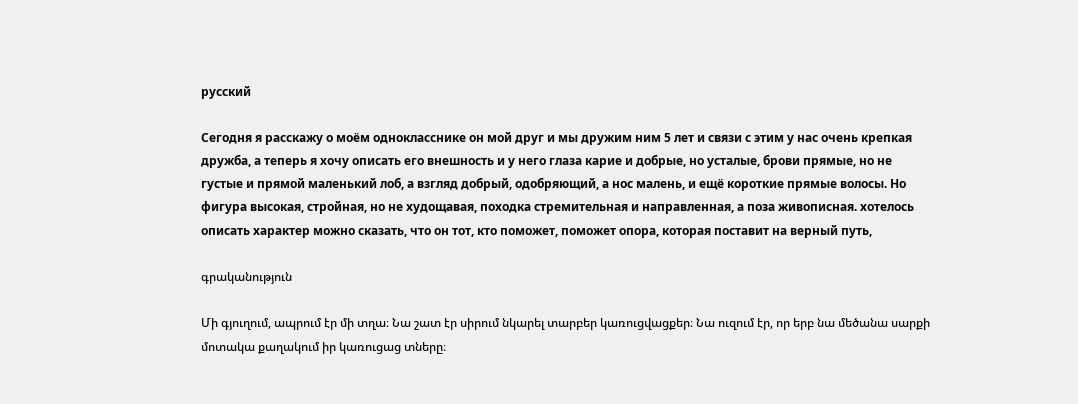русский

Сегодня я расскажу о моём однокласснике он мой друг и мы дружим ним 5 лет и связи с этим у нас очень крепкая дружба, а теперь я хочу описать его внешность и у него глаза карие и добрые, но усталые, брови прямые, но не густые и прямой маленький лоб, а взгляд добрый, одобряющий, а нос малень, и ещё короткие прямые волосы. Но фигура высокая, стройная, но не худощавая, походка стремительная и направленная, а поза живописная. хотелось описать характер можно сказать, что он тот, кто поможет, поможет опора, которая поставит на верный путь,

գրականություն

Մի գյուղում, ապրում էր մի տղա։ Նա շատ էր սիրում նկարել տարբեր կառուցվացքեր։ Նա ուզում էր, որ երբ նա մեծանա սարքի մոտակա քաղակում իր կառուցաց տները։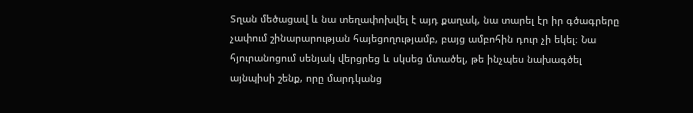Տղան մեծացավ և նա տեղափոխվել է այդ քաղակ, նա տարել էր իր գծագրերը չափում շինարարության հայեցողությամբ, բայց ամբոհին դուր չի եկել։ Նա հյուրանոցում սենյակ վերցրեց և սկսեց մտածել, թե ինչպես նախագծել այնպիսի շենք, որը մարդկանց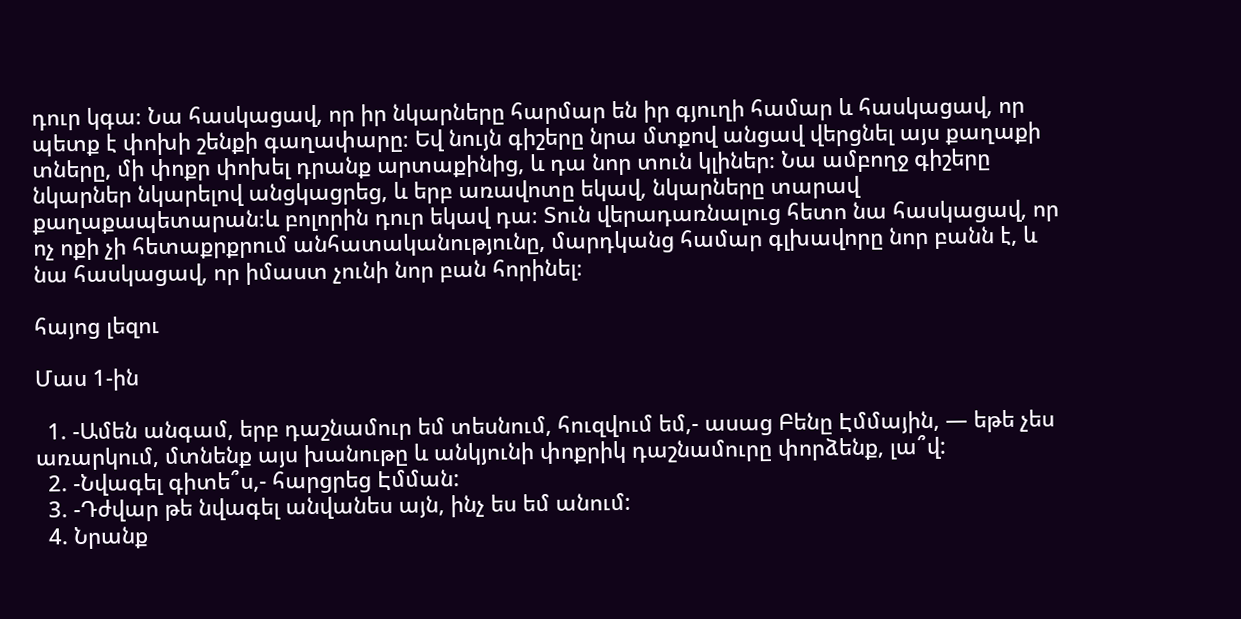դուր կգա։ Նա հասկացավ, որ իր նկարները հարմար են իր գյուղի համար և հասկացավ, որ պետք է փոխի շենքի գաղափարը։ Եվ նույն գիշերը նրա մտքով անցավ վերցնել այս քաղաքի տները, մի փոքր փոխել դրանք արտաքինից, և դա նոր տուն կլիներ։ Նա ամբողջ գիշերը նկարներ նկարելով անցկացրեց, և երբ առավոտը եկավ, նկարները տարավ քաղաքապետարան։և բոլորին դուր եկավ դա։ Տուն վերադառնալուց հետո նա հասկացավ, որ ոչ ոքի չի հետաքրքրում անհատականությունը, մարդկանց համար գլխավորը նոր բանն է, և նա հասկացավ, որ իմաստ չունի նոր բան հորինել։

հայոց լեզու

Մաս 1-ին

  1. -Ամեն անգամ, երբ դաշնամուր եմ տեսնում, հուզվում եմ,- ասաց Բենը Էմմային, — եթե չես առարկում, մտնենք այս խանութը և անկյունի փոքրիկ դաշնամուրը փորձենք, լա՞վ:
  2. -Նվագել գիտե՞ս,- հարցրեց Էմման:
  3. -Դժվար թե նվագել անվանես այն, ինչ ես եմ անում:
  4. Նրանք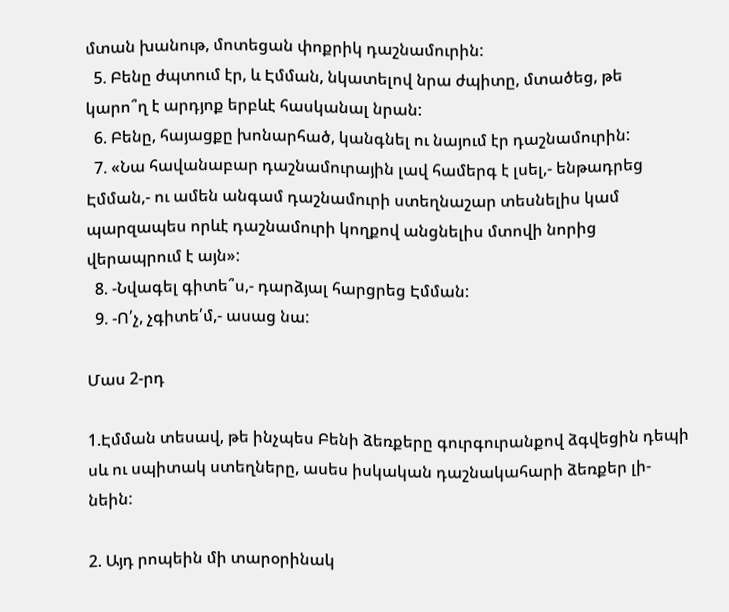մտան խանութ, մոտեցան փոքրիկ դաշնամուրին:
  5. Բենը ժպտում էր, և Էմման, նկատելով նրա ժպիտը, մտածեց, թե կարո՞ղ է արդյոք երբևէ հասկանալ նրան:
  6. Բենը, հայացքը խոնարհած, կանգնել ու նայում էր դաշնամուրին:
  7. «Նա հավանաբար դաշնամուրային լավ համերգ է լսել,- ենթադրեց Էմման,- ու ամեն անգամ դաշնամուրի ստեղնաշար տեսնելիս կամ պարզապես որևէ դաշնամուրի կողքով անցնելիս մտովի նորից վերապրում է այն»:
  8. -Նվագել գիտե՞ս,- դարձյալ հարցրեց Էմման:
  9. -Ո՛չ, չգիտե՛մ,- ասաց նա:

Մաս 2-րդ

1.Էմման տեսավ, թե ինչպես Բենի ձեռքերը գուրգուրանքով ձգվեցին դեպի սև ու սպիտակ ստեղները, ասես իսկական դաշնակահարի ձեռքեր լի- նեին:

2. Այդ րոպեին մի տարօրինակ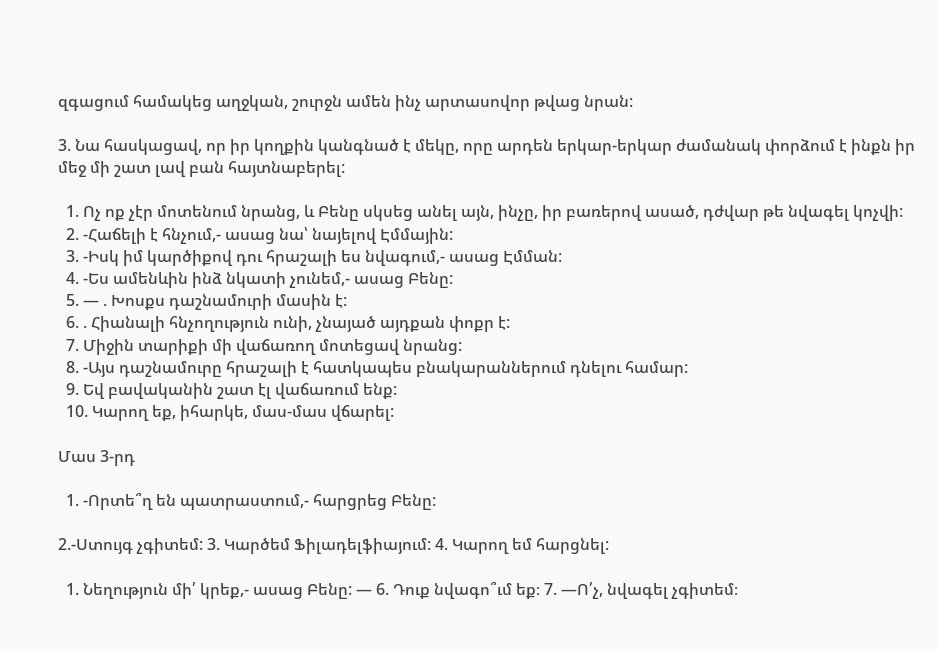զգացում համակեց աղջկան, շուրջն ամեն ինչ արտասովոր թվաց նրան:

3. Նա հասկացավ, որ իր կողքին կանգնած է մեկը, որը արդեն երկար-երկար ժամանակ փորձում է ինքն իր մեջ մի շատ լավ բան հայտնաբերել:

  1. Ոչ ոք չէր մոտենում նրանց, և Բենը սկսեց անել այն, ինչը, իր բառերով ասած, դժվար թե նվագել կոչվի:
  2. -Հաճելի է հնչում,- ասաց նա՝ նայելով Էմմային:
  3. -Իսկ իմ կարծիքով դու հրաշալի ես նվագում,- ասաց Էմման:
  4. -Ես ամենևին ինձ նկատի չունեմ,- ասաց Բենը:
  5. — . Խոսքս դաշնամուրի մասին է:
  6. . Հիանալի հնչողություն ունի, չնայած այդքան փոքր է:
  7. Միջին տարիքի մի վաճառող մոտեցավ նրանց:
  8. -Այս դաշնամուրը հրաշալի է հատկապես բնակարաններում դնելու համար:
  9. Եվ բավականին շատ էլ վաճառում ենք:
  10. Կարող եք, իհարկե, մաս-մաս վճարել:

Մաս 3-րդ

  1. -Որտե՞ղ են պատրաստում,- հարցրեց Բենը:

2.-Ստույգ չգիտեմ: 3. Կարծեմ Ֆիլադելֆիայում: 4. Կարող եմ հարցնել:

  1. Նեղություն մի՛ կրեք,- ասաց Բենը: — 6. Դուք նվագո՞ւմ եք։ 7. —Ո՛չ, նվագել չգիտեմ։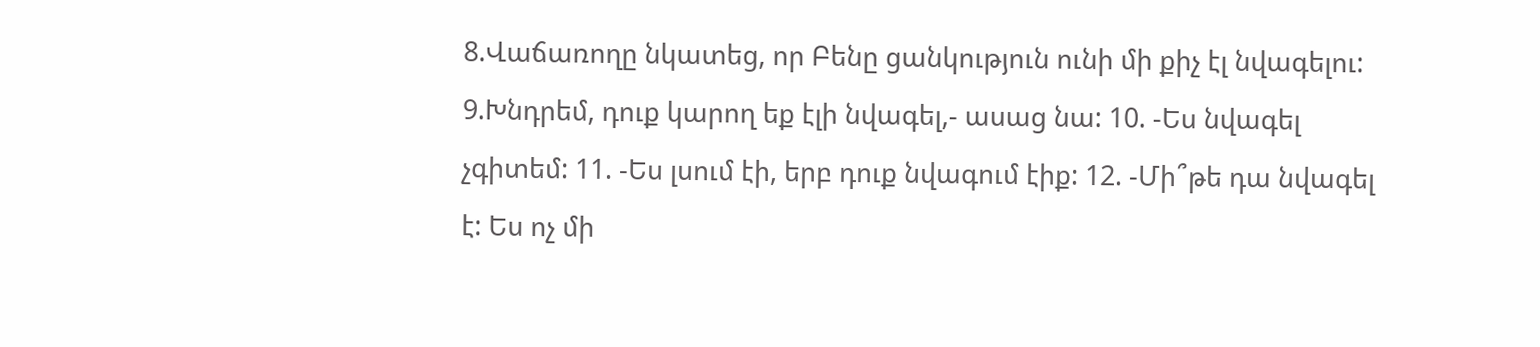8.Վաճառողը նկատեց, որ Բենը ցանկություն ունի մի քիչ էլ նվագելու: 9.Խնդրեմ, դուք կարող եք էլի նվագել,- ասաց նա: 10. -Ես նվագել չգիտեմ: 11. -Ես լսում էի, երբ դուք նվագում էիք: 12. -Մի՞թե դա նվագել է: Ես ոչ մի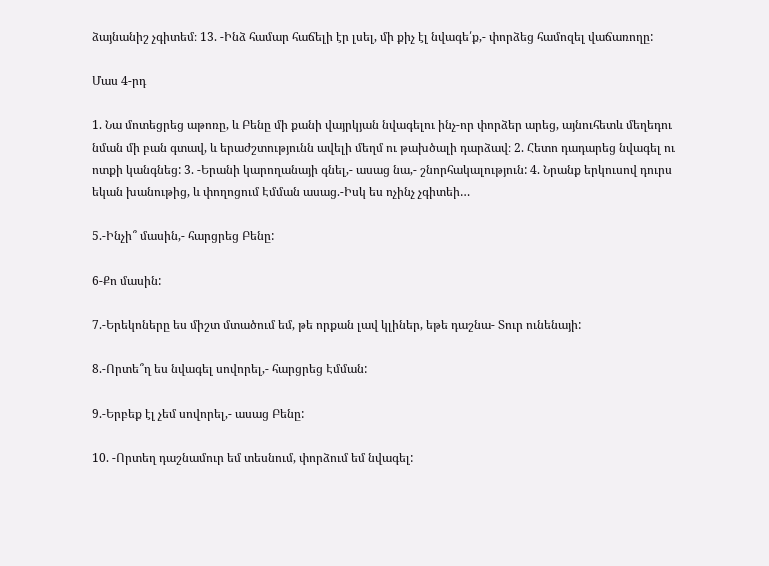ձայնանիշ չգիտեմ։ 13. -Ինձ համար հաճելի էր լսել, մի քիչ էլ նվագե՛ք,- փորձեց համոզել վաճառողը:

Մաս 4-րդ

1. Նա մոտեցրեց աթոռը, և Բենը մի քանի վայրկյան նվագելու ինչ-որ փորձեր արեց, այնուհետև մեղեդու նման մի բան գտավ, և երաժշտությունն ավելի մեղմ ու թախծալի դարձավ։ 2. Հետո դադարեց նվագել ու ոտքի կանգնեց: 3. -Երանի կարողանայի գնել,- ասաց նա,- շնորհակալություն: 4. Նրանք երկուսով դուրս եկան խանութից, և փողոցում Էմման ասաց.-Իսկ ես ոչինչ չգիտեի…

5.-Ինչի՞ մասին,- հարցրեց Բենը:

6-Քո մասին:

7.-Երեկոները ես միշտ մտածում եմ, թե որքան լավ կլիներ, եթե դաշնա- Տուր ունենայի:

8.-Որտե՞ղ ես նվագել սովորել,- հարցրեց Էմման:

9.-Երբեք էլ չեմ սովորել,- ասաց Բենը:

10. -Որտեղ դաշնամուր եմ տեսնում, փորձում եմ նվագել: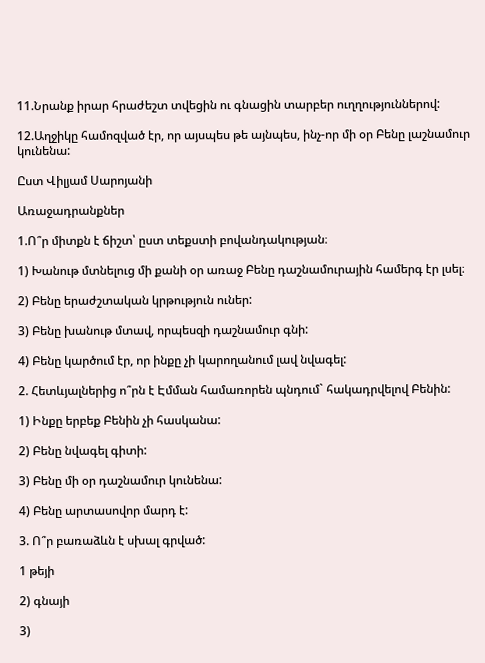11.Նրանք իրար հրաժեշտ տվեցին ու գնացին տարբեր ուղղություններով:

12.Աղջիկը համոզված էր, որ այսպես թե այնպես, ինչ-որ մի օր Բենը լաշնամուր կունենա:

Ըստ Վիլյամ Սարոյանի

Առաջադրանքներ

1.Ո՞ր միտքն է ճիշտ՝ ըստ տեքստի բովանդակության։

1) Խանութ մտնելուց մի քանի օր առաջ Բենը դաշնամուրային համերգ էր լսել։

2) Բենը երաժշտական կրթություն ուներ:

3) Բենը խանութ մտավ, որպեսզի դաշնամուր գնի:

4) Բենը կարծում էր, որ ինքը չի կարողանում լավ նվագել:

2. Հետևյալներից ո՞րն է Էմման համառորեն պնդում` հակադրվելով Բենին:

1) Ինքը երբեք Բենին չի հասկանա:

2) Բենը նվագել գիտի:

3) Բենը մի օր դաշնամուր կունենա:

4) Բենը արտասովոր մարդ է:

3. Ո՞ր բառաձևն է սխալ գրված:

1 թեյի

2) գնայի

3)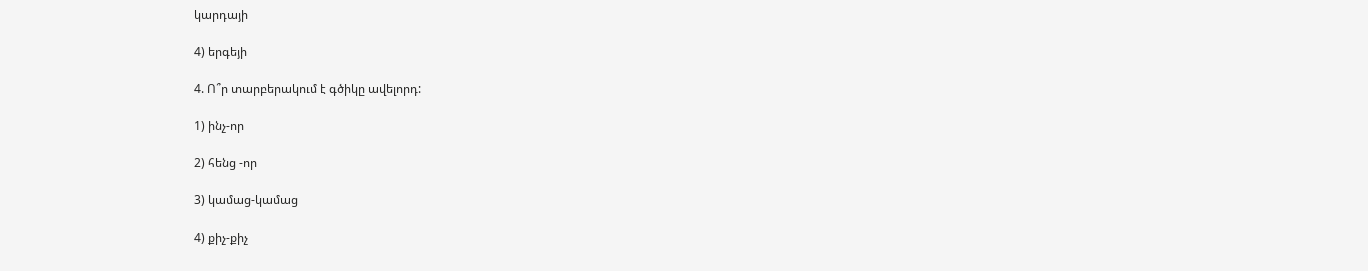կարդայի

4) երգեյի

4. Ո՞ր տարբերակում է գծիկը ավելորդ:

1) ինչ-որ

2) հենց -որ

3) կամաց-կամաց

4) քիչ-քիչ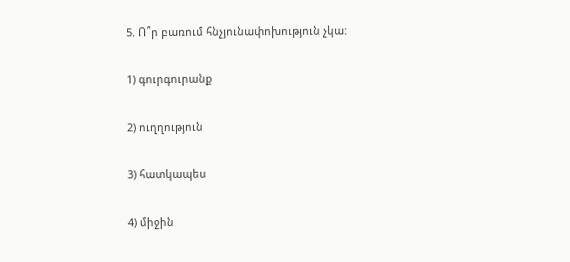5. Ո՞ր բառում հնչյունափոխություն չկա:

1) գուրգուրանք

2) ուղղություն

3) հատկապես

4) միջին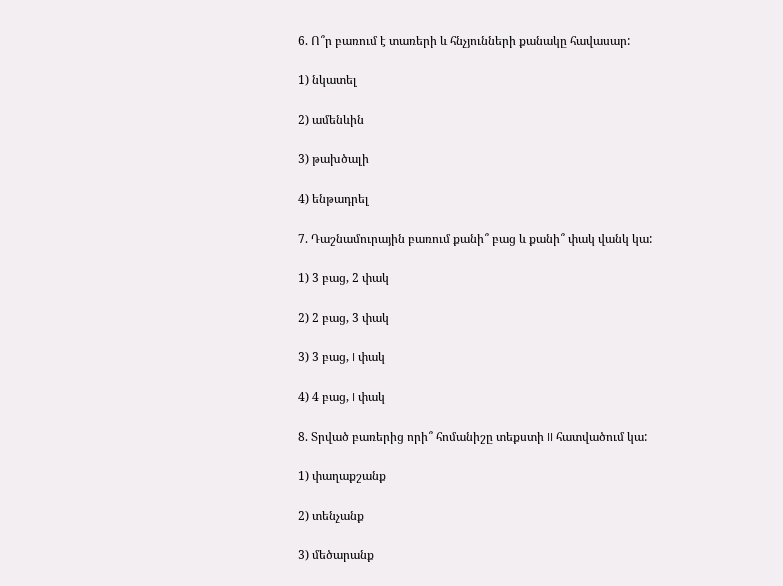6. Ո՞ր բառում է տառերի և հնչյունների քանակը հավասար:

1) նկատել

2) ամենևին

3) թախծալի

4) ենթադրել

7. Դաշնամուրային բառում քանի՞ բաց և քանի՞ փակ վանկ կա:

1) 3 բաց, 2 փակ

2) 2 բաց, 3 փակ

3) 3 բաց, I փակ

4) 4 բաց, I փակ

8. Տրված բառերից որի՞ հոմանիշը տեքստի II հատվածում կա:

1) փաղաքշանք

2) տենչանք

3) մեծարանք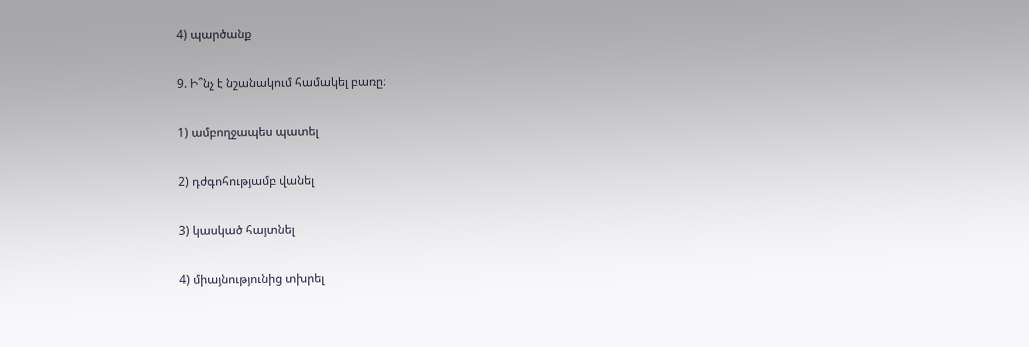4) պարծանք

9. Ի՞նչ է նշանակում համակել բառը։

1) ամբողջապես պատել

2) դժգոհությամբ վանել

3) կասկած հայտնել

4) միայնությունից տխրել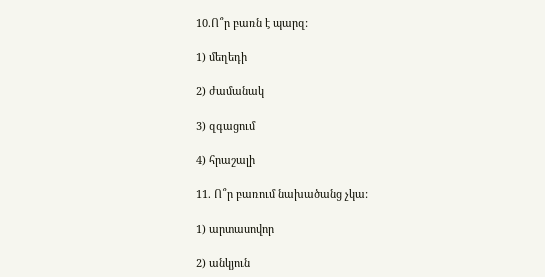10.Ո՞ր բառն է պարզ:

1) մեղեդի

2) ժամանակ

3) զգացում

4) հրաշալի

11. Ո՞ր բառում նախածանց չկա:

1) արտասովոր

2) անկյուն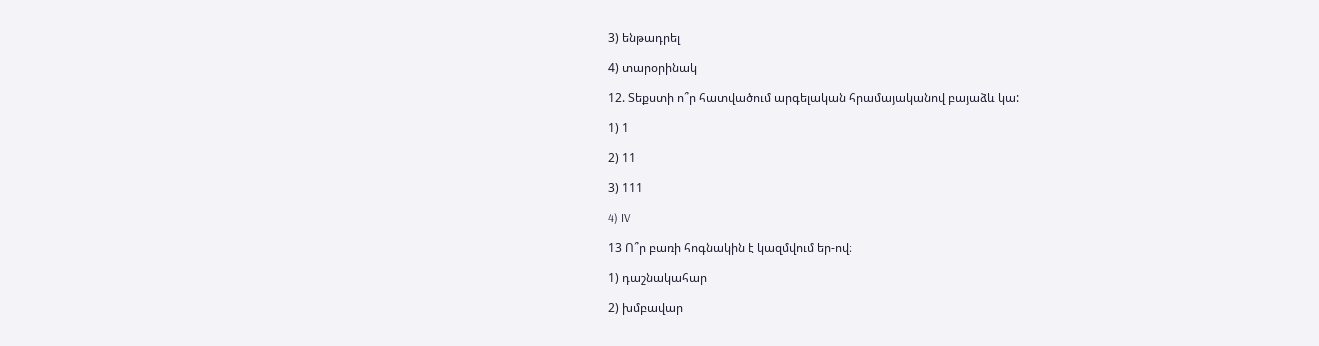3) ենթադրել

4) տարօրինակ

12. Տեքստի ո՞ր հատվածում արգելական հրամայականով բայաձև կա:

1) 1

2) 11

3) 111

4) IV

13 Ո՞ր բառի հոգնակին է կազմվում եր-ով։

1) դաշնակահար

2) խմբավար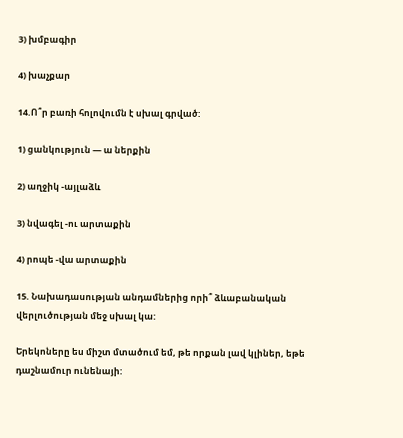3) խմբագիր

4) խաչքար

14.Ո՞ր բառի հոլովումն է սխալ գրված:

1) ցանկություն — ա ներքին

2) աղջիկ -այլաձև

3) նվագել -ու արտաքին

4) րոպե -վա արտաքին

15. Նախադասության անդամներից որի՞ ձևաբանական վերլուծության մեջ սխալ կա:

Երեկոները ես միշտ մտածում եմ, թե որքան լավ կլիներ, եթե դաշնամուր ունենայի: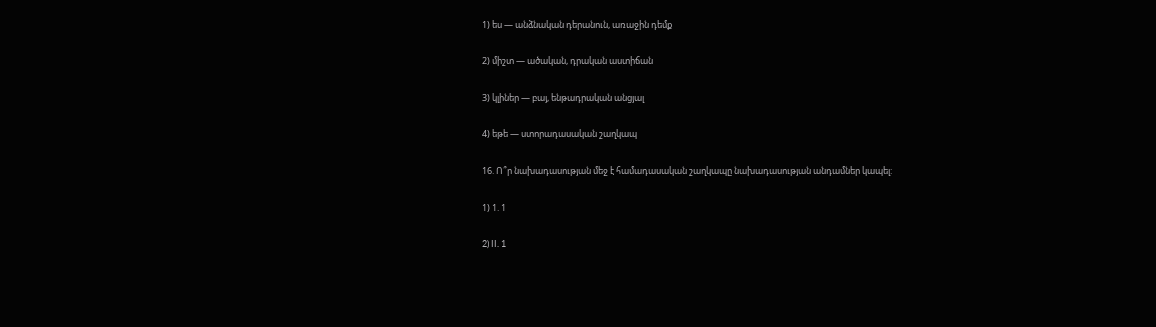1) ես — անձնական դերանուն, առաջին դեմք

2) միշտ — ածական, դրական աստիճան

3) կլիներ — բայ, ենթադրական անցյալ

4) եթե — ստորադասական շաղկապ

16. Ո՞ր նախադասության մեջ է համադասական շաղկապը նախադասության անդամներ կապել:

1) 1. 1

2) II. 1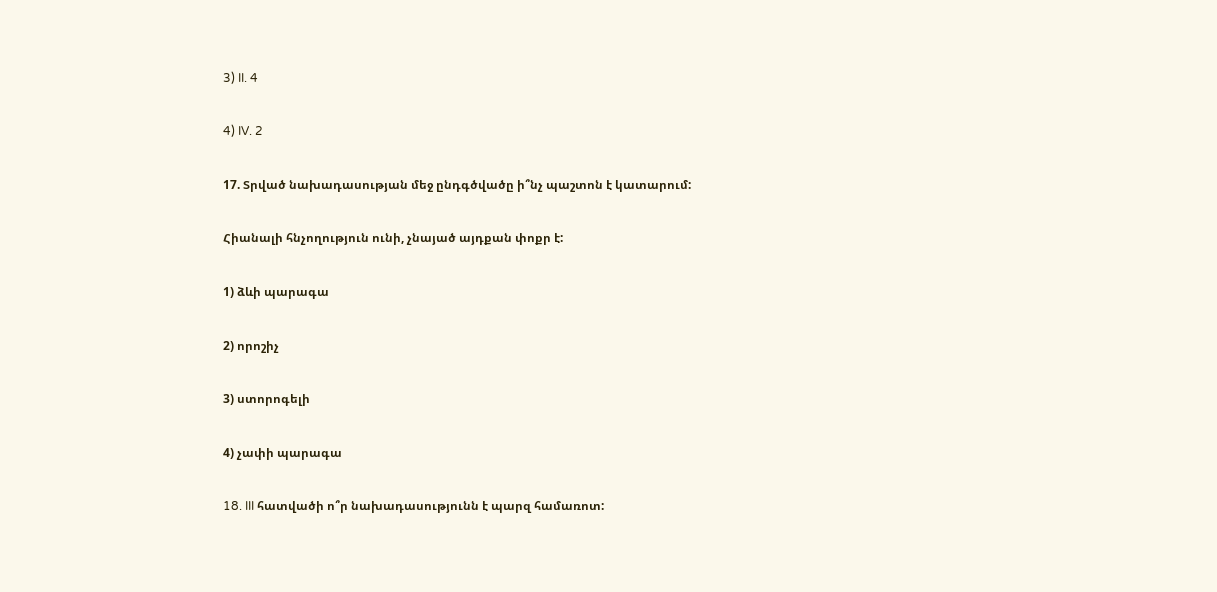3) II. 4

4) IV. 2

17. Տրված նախադասության մեջ ընդգծվածը ի՞նչ պաշտոն է կատարում:

Հիանալի հնչողություն ունի, չնայած այդքան փոքր է:

1) ձևի պարագա

2) որոշիչ

3) ստորոգելի

4) չափի պարագա

18. III հատվածի ո՞ր նախադասությունն է պարզ համառոտ: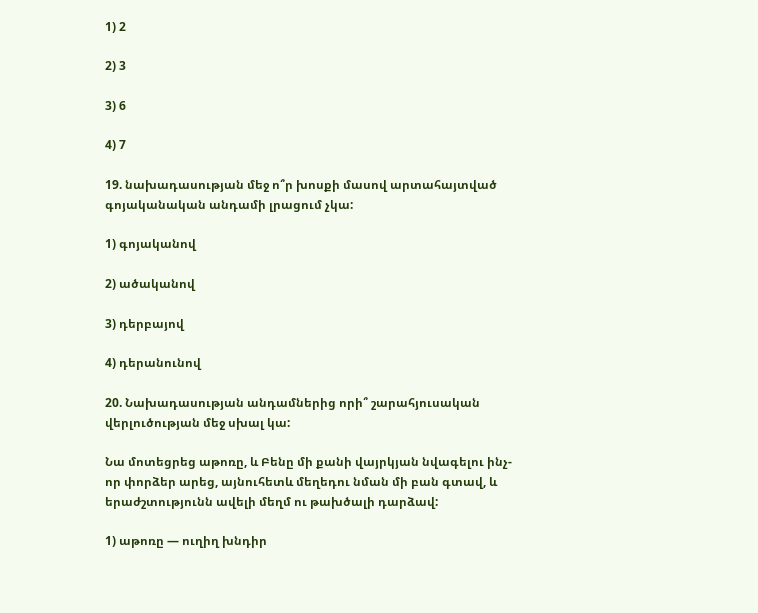1) 2

2) 3

3) 6

4) 7

19. նախադասության մեջ ո՞ր խոսքի մասով արտահայտված գոյականական անդամի լրացում չկա:

1) գոյականով

2) ածականով

3) դերբայով

4) դերանունով

20. Նախադասության անդամներից որի՞ շարահյուսական վերլուծության մեջ սխալ կա:

Նա մոտեցրեց աթոռը, և Բենը մի քանի վայրկյան նվագելու ինչ-որ փորձեր արեց, այնուհետև մեղեդու նման մի բան գտավ, և երաժշտությունն ավելի մեղմ ու թախծալի դարձավ:

1) աթոռը — ուղիղ խնդիր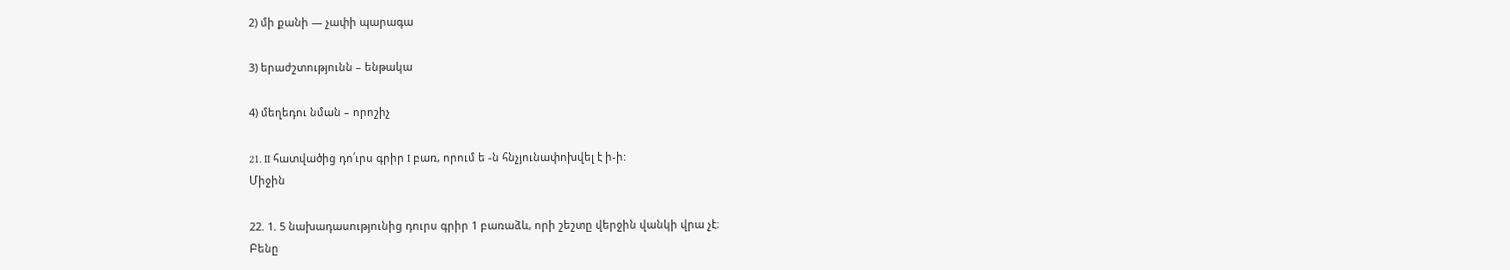2) մի քանի — չափի պարագա

3) երաժշտությունն – ենթակա

4) մեղեդու նման – որոշիչ

21. II հատվածից դո՛ւրս գրիր I բառ, որում ե -ն հնչյունափոխվել է ի-ի:
Միջին

22. 1. 5 նախադասությունից դուրս գրիր 1 բառաձև, որի շեշտը վերջին վանկի վրա չէ։
Բենը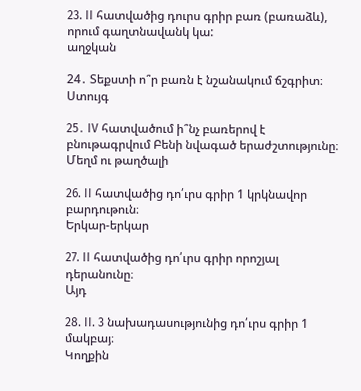23. II հատվածից դուրս գրիր բառ (բառաձև), որում գաղտնավանկ կա:
աղջկան

24․ Տեքստի ո՞ր բառն է նշանակում ճշգրիտ։
Ստույգ

25․ IV հատվածում ի՞նչ բառերով է բնութագրվում Բենի նվագած երաժշտությունը։
Մեղմ ու թաղծալի

26. II հատվածից դո՛ւրս գրիր 1 կրկնավոր բարդութուն։
Երկար-երկար

27. II հատվածից դո՛ւրս գրիր որոշյալ դերանունը։
Այդ

28. II. 3 նախադասությունից դո՛ւրս գրիր 1 մակբայ։
Կողքին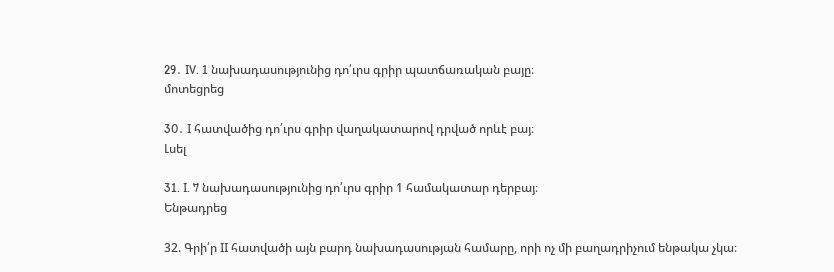29․ IV. 1 նախադասությունից դո՛ւրս գրիր պատճառական բայը։
մոտեցրեց

30․ I հատվածից դո՛ւրս գրիր վաղակատարով դրված որևէ բայ։
Լսել

31. I. 7 նախադասությունից դո՛ւրս գրիր 1 համակատար դերբայ։
Ենթադրեց

32. Գրի՛ր II հատվածի այն բարդ նախադասության համարը, որի ոչ մի բաղադրիչում ենթակա չկա։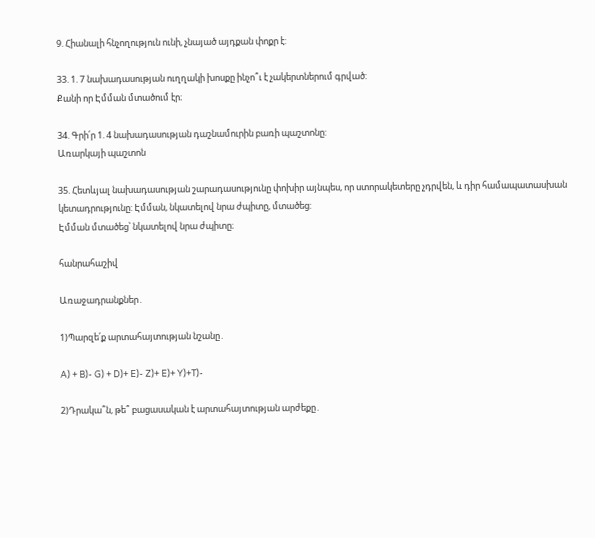9. Հիանալի հնչողություն ունի, չնայած այդքան փոքր է:

33. 1. 7 նախադասության ուղղակի խոսքը ինչո՞ւ է չակերտներում գրված:
Քանի որ Էմման մտածում էր։

34. Գրի՛ր 1. 4 նախադասության դաշնամուրին բառի պաշտոնը:
Առարկայի պաշտոն

35. Հետևյալ նախադասության շարադասությունը փոխիր այնպես, որ ստորակետերը չդրվեն, և դիր համապատասխան կետադրությունը: Էմման, նկատելով նրա ժպիտը, մտածեց:
Էմման մտածեց՝ նկատելով նրա ժպիտը։

հանրահաշիվ

Առաջադրանքներ․

1)Պարզե՛ք արտահայտության նշանը․

A) + B)- G) + D)+ E)- Z)+ E)+ Y)+T)-

2)Դրակա՞ն, թե՞ բացասական է արտահայտության արժեքը․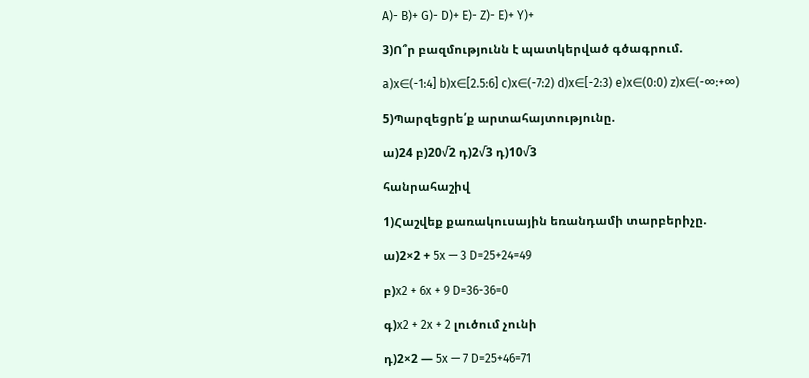A)- B)+ G)- D)+ E)- Z)- E)+ Y)+

3)Ո՞ր բազմությունն է պատկերված գծագրում.

a)x∈(-1:4] b)x∈[2.5:6] c)x∈(-7:2) d)x∈[-2:3) e)x∈(0:0) z)x∈(-∞:+∞)

5)Պարզեցրե՛ք արտահայտությունը.

ա)24 բ)20√2 դ)2√3 դ)10√3

հանրահաշիվ

1)Հաշվեք քառակուսային եռանդամի տարբերիչը.

ա)2×2 + 5x — 3 D=25+24=49

բ)x2 + 6x + 9 D=36-36=0

գ)x2 + 2x + 2 լուծում չունի

դ)2×2 — 5x — 7 D=25+46=71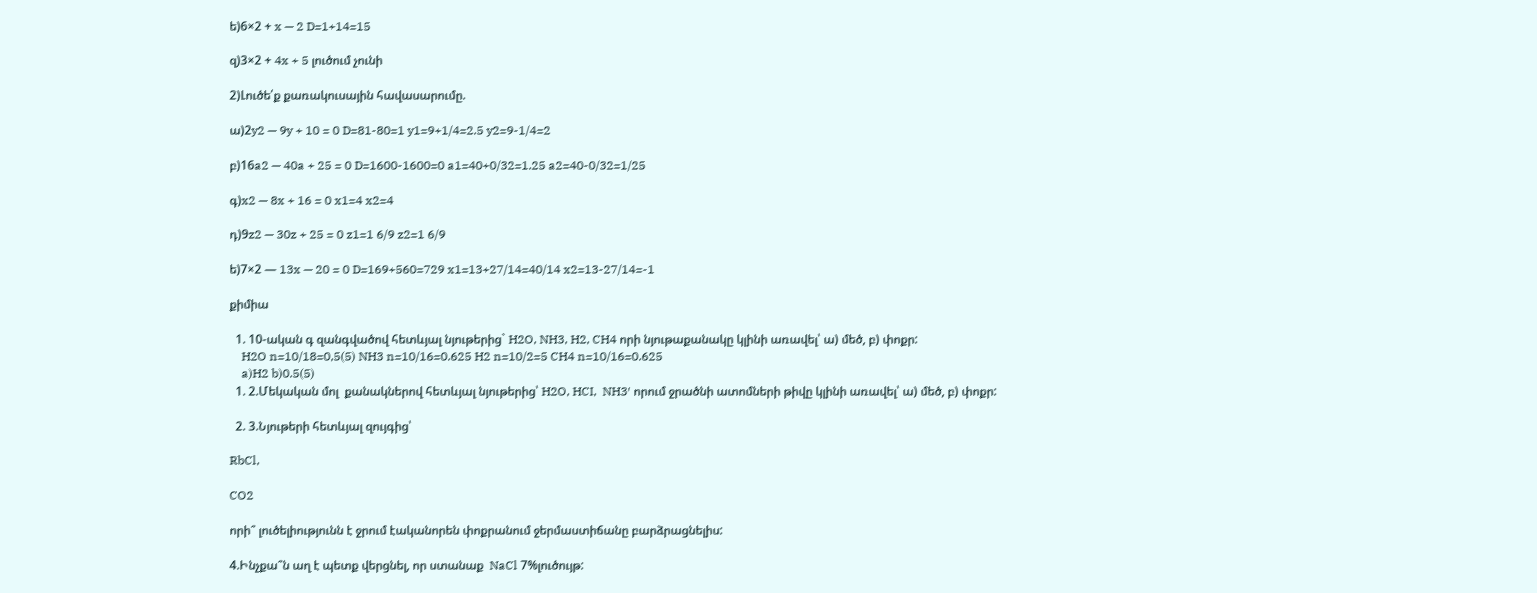ե)6×2 + x — 2 D=1+14=15

զ)3×2 + 4x + 5 լուծում չունի

2)Լուծե՛ք քառակուսային հավասարումը.

ա)2y2 — 9y + 10 = 0 D=81-80=1 y1=9+1/4=2.5 y2=9-1/4=2

բ)16a2 — 40a + 25 = 0 D=1600-1600=0 a1=40+0/32=1.25 a2=40-0/32=1/25

գ)x2 — 8x + 16 = 0 x1=4 x2=4

դ)9z2 — 30z + 25 = 0 z1=1 6/9 z2=1 6/9

ե)7×2 — 13x — 20 = 0 D=169+560=729 x1=13+27/14=40/14 x2=13-27/14=-1

քիմիա

  1. 10-ական գ զանգվածով հետևյալ նյութերից` H2O, NH3, H2, CH4 որի նյութաքանակը կլինի առավել՝ ա) մեծ, բ) փոքր:
    H2O n=10/18=0,5(5) NH3 n=10/16=0.625 H2 n=10/2=5 CH4 n=10/16=0.625
    a)H2 b)0.5(5)
  1. 2.Մեկական մոլ  քանակներով հետևյալ նյութերից՝ H2O, HCI,  NH3′ որում ջրածնի ատոմների թիվը կլինի առավել՝ ա) մեծ, բ) փոքր:

  2. 3.Նյութերի հետևյալ զույգից՝

RbCl,

CO2

որի՞ լուծելիությունն է ջրում էականորեն փոքրանում ջերմաստիճանը բարձրացնելիս:

4.Ինչքա՞ն աղ է պետք վերցնել, որ ստանաք  NaCl 7%լուծույթ: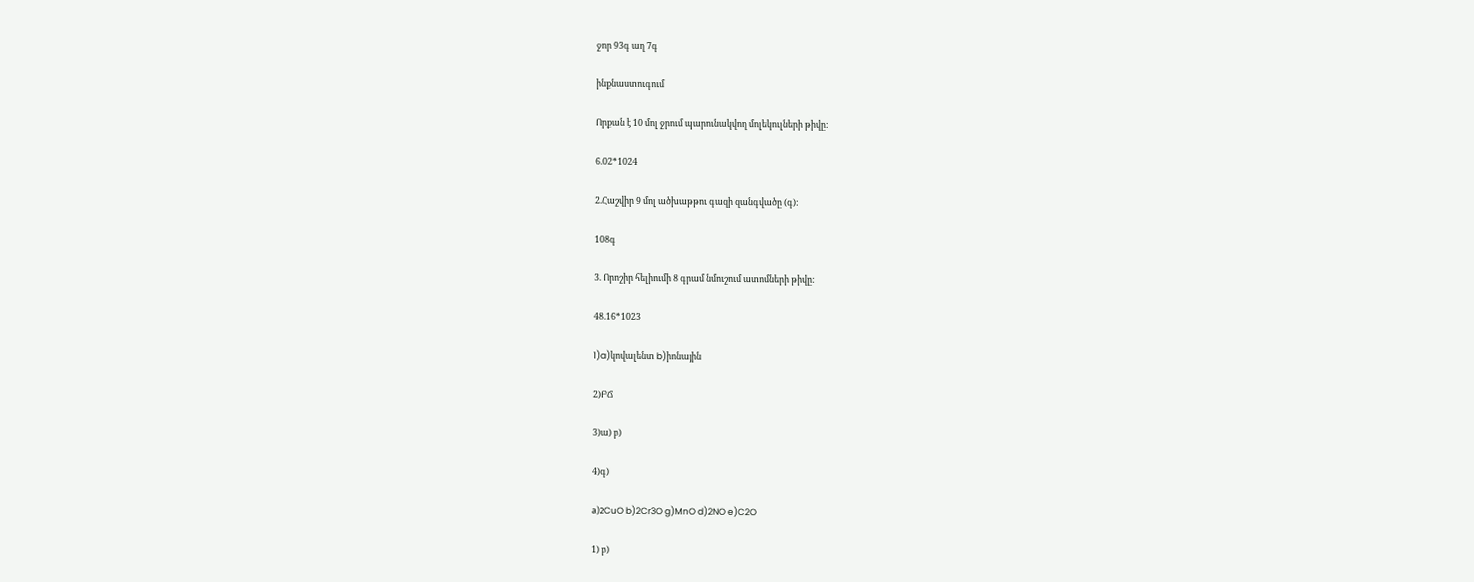ջոր 93գ աղ 7գ

ինքնաստուգում

Որքան է 10 մոլ ջրում պարունակվող մոլեկուլների թիվը:

6.02*1024

2.Հաշվիր 9 մոլ ածխաթթու գազի զանգվածը (գ):

108գ

3. Որոշիր հելիումի 8 գրամ նմուշում ատոմների թիվը:

48.16*1023

1)a)կովալենտ b)իոնային

2)ԲՃ

3)ա) բ)

4)գ)

а)2CuO b)2Cr3O g)MnO d)2NO e)C2O

1) բ)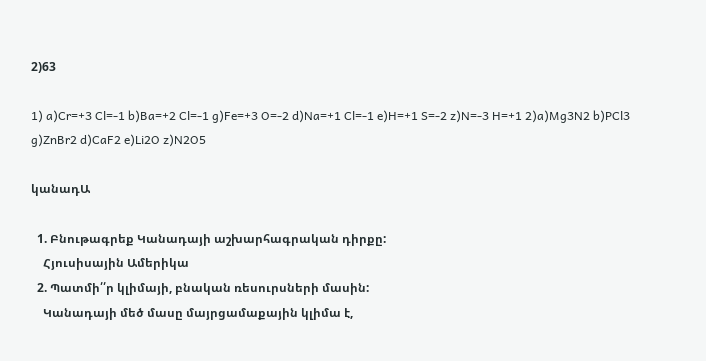2)63

1) a)Cr=+3 Cl=-1 b)Ba=+2 Cl=-1 g)Fe=+3 O=-2 d)Na=+1 Cl=-1 e)H=+1 S=-2 z)N=-3 H=+1 2)a)Mg3N2 b)PCl3 g)ZnBr2 d)CaF2 e)Li2O z)N2O5

կանադԱ

  1. Բնութագրեք Կանադայի աշխարհագրական դիրքը:
    Հյուսիսային Ամերիկա
  2. Պատմի՛՛ր կլիմայի, բնական ռեսուրսների մասին:
    Կանադայի մեծ մասը մայրցամաքային կլիմա է,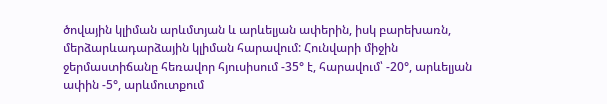ծովային կլիման արևմտյան և արևելյան ափերին, իսկ բարեխառն, մերձարևադարձային կլիման հարավում: Հունվարի միջին ջերմաստիճանը հեռավոր հյուսիսում -35° է, հարավում՝ -20°, արևելյան ափին -5°, արևմուտքում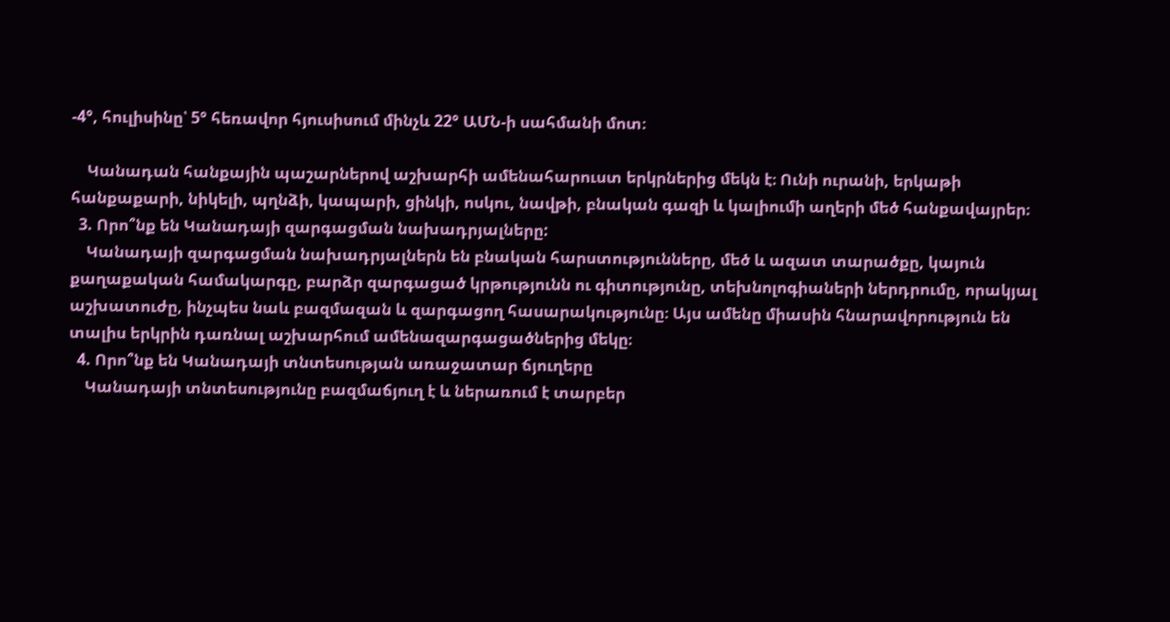-4°, հուլիսինը՝ 5° հեռավոր հյուսիսում մինչև 22° ԱՄՆ-ի սահմանի մոտ։

    Կանադան հանքային պաշարներով աշխարհի ամենահարուստ երկրներից մեկն է։ Ունի ուրանի, երկաթի հանքաքարի, նիկելի, պղնձի, կապարի, ցինկի, ոսկու, նավթի, բնական գազի և կալիումի աղերի մեծ հանքավայրեր։
  3. Որո՞նք են Կանադայի զարգացման նախադրյալները:
    Կանադայի զարգացման նախադրյալներն են բնական հարստությունները, մեծ և ազատ տարածքը, կայուն քաղաքական համակարգը, բարձր զարգացած կրթությունն ու գիտությունը, տեխնոլոգիաների ներդրումը, որակյալ աշխատուժը, ինչպես նաև բազմազան և զարգացող հասարակությունը։ Այս ամենը միասին հնարավորություն են տալիս երկրին դառնալ աշխարհում ամենազարգացածներից մեկը։
  4. Որո՞նք են Կանադայի տնտեսության առաջատար ճյուղերը
    Կանադայի տնտեսությունը բազմաճյուղ է և ներառում է տարբեր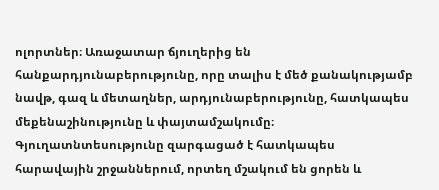ոլորտներ։ Առաջատար ճյուղերից են հանքարդյունաբերությունը, որը տալիս է մեծ քանակությամբ նավթ, գազ և մետաղներ, արդյունաբերությունը, հատկապես մեքենաշինությունը և փայտամշակումը։ Գյուղատնտեսությունը զարգացած է հատկապես հարավային շրջաններում, որտեղ մշակում են ցորեն և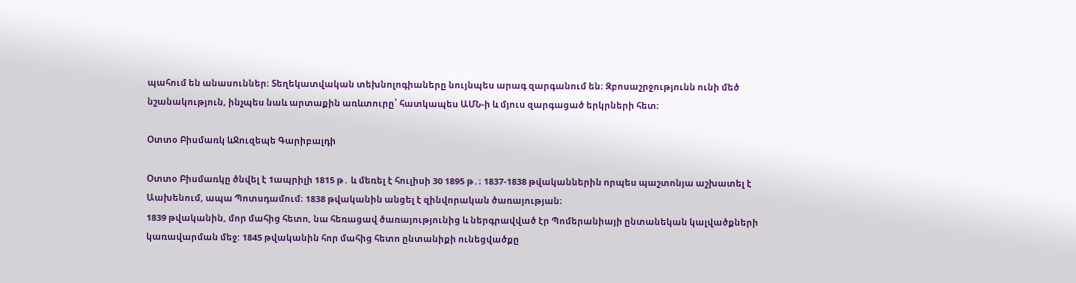պահում են անասուններ։ Տեղեկատվական տեխնոլոգիաները նույնպես արագ զարգանում են։ Զբոսաշրջությունն ունի մեծ նշանակություն, ինչպես նաև արտաքին առևտուրը՝ հատկապես ԱՄՆ-ի և մյուս զարգացած երկրների հետ։

Օտտօ Բիսմառկ ևՋուզեպե Գարիբալդի

Օտտօ Բիսմառկը ծնվել է 1ապրիլի 1815 թ․ և մեռել է հուլիսի 30 1895 թ․։ 1837-1838 թվականներին որպես պաշտոնյա աշխատել է Աախենում, ապա Պոտսդամում։ 1838 թվականին անցել է զինվորական ծառայության։
1839 թվականին, մոր մահից հետո, նա հեռացավ ծառայությունից և ներգրավված էր Պոմերանիայի ընտանեկան կալվածքների կառավարման մեջ: 1845 թվականին հոր մահից հետո ընտանիքի ունեցվածքը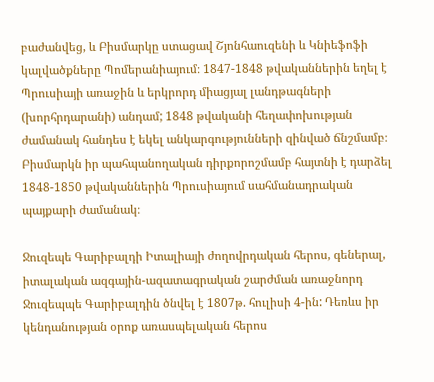բաժանվեց, և Բիսմարկը ստացավ Շյոնհաուզենի և Կնիեֆոֆի կալվածքները Պոմերանիայում։ 1847-1848 թվականներին եղել է Պրուսիայի առաջին և երկրորդ միացյալ լանդթագների (խորհրդարանի) անդամ; 1848 թվականի հեղափոխության ժամանակ հանդես է եկել անկարգությունների զինված ճնշմամբ։ Բիսմարկն իր պահպանողական դիրքորոշմամբ հայտնի է դարձել 1848-1850 թվականներին Պրուսիայում սահմանադրական պայքարի ժամանակ։

Ջուզեպե Գարիբալդի Իտալիայի ժողովրդական հերոս, գեներալ, իտալական ազգային-ազատագրական շարժման առաջնորդ Ջուզեպպե Գարիբալդին ծնվել է 1807թ. հուլիսի 4-ին: Դեռևս իր կենդանության օրոք առասպելական հերոս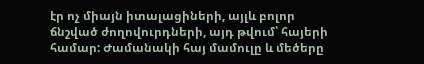էր ոչ միայն իտալացիների, այլև բոլոր ճնշված ժողովուրդների, այդ թվում՝ հայերի համար: Ժամանակի հայ մամուլը և մեծերը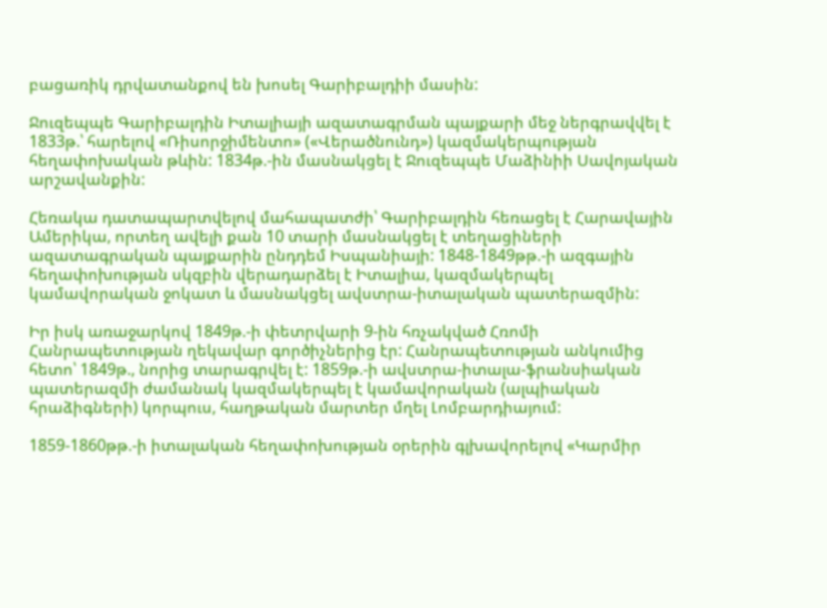բացառիկ դրվատանքով են խոսել Գարիբալդիի մասին:

Ջուզեպպե Գարիբալդին Իտալիայի ազատագրման պայքարի մեջ ներգրավվել է 1833թ.՝ հարելով «Ռիսորջիմենտո» («Վերածնունդ») կազմակերպության հեղափոխական թևին: 1834թ.-ին մասնակցել է Ջուզեպպե Մաձինիի Սավոյական արշավանքին:

Հեռակա դատապարտվելով մահապատժի՝ Գարիբալդին հեռացել է Հարավային Ամերիկա, որտեղ ավելի քան 10 տարի մասնակցել է տեղացիների ազատագրական պայքարին ընդդեմ Իսպանիայի: 1848-1849թթ.-ի ազգային հեղափոխության սկզբին վերադարձել է Իտալիա, կազմակերպել կամավորական ջոկատ և մասնակցել ավստրա-իտալական պատերազմին:

Իր իսկ առաջարկով 1849թ.-ի փետրվարի 9-ին հռչակված Հռոմի Հանրապետության ղեկավար գործիչներից էր: Հանրապետության անկումից հետո՝ 1849թ., նորից տարագրվել է: 1859թ.-ի ավստրա-իտալա-ֆրանսիական պատերազմի ժամանակ կազմակերպել է կամավորական (ալպիական հրաձիգների) կորպուս, հաղթական մարտեր մղել Լոմբարդիայում:

1859-1860թթ.-ի իտալական հեղափոխության օրերին գլխավորելով «Կարմիր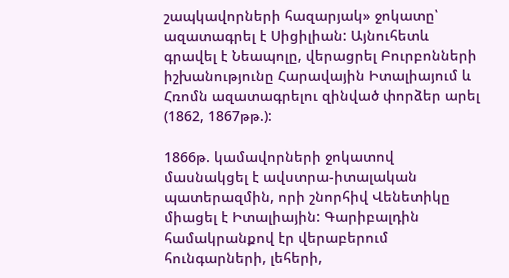շապկավորների հազարյակ» ջոկատը՝ ազատագրել է Սիցիլիան: Այնուհետև գրավել է Նեապոլը, վերացրել Բուրբոնների իշխանությունը Հարավային Իտալիայում և Հռոմն ազատագրելու զինված փորձեր արել (1862, 1867թթ.):

1866թ. կամավորների ջոկատով մասնակցել է ավստրա-իտալական պատերազմին, որի շնորհիվ Վենետիկը միացել է Իտալիային: Գարիբալդին համակրանքով էր վերաբերում հունգարների, լեհերի,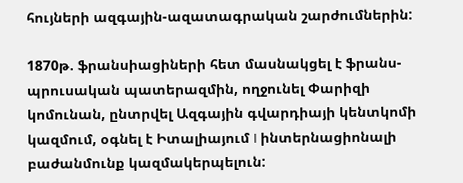հույների ազգային-ազատագրական շարժումներին:

1870թ. ֆրանսիացիների հետ մասնակցել է ֆրանս-պրուսական պատերազմին, ողջունել Փարիզի կոմունան, ընտրվել Ազգային գվարդիայի կենտկոմի կազմում, օգնել է Իտալիայում I ինտերնացիոնալի բաժանմունք կազմակերպելուն: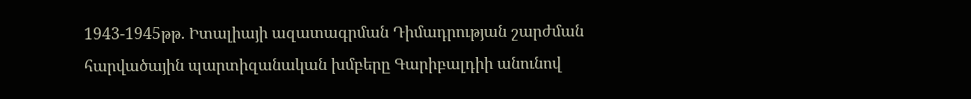1943-1945թթ. Իտալիայի ազատագրման Դիմադրության շարժման հարվածային պարտիզանական խմբերը Գարիբալդիի անունով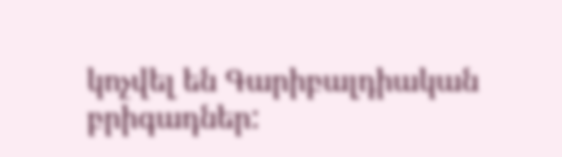կոչվել են Գարիբալդիական բրիգադներ: